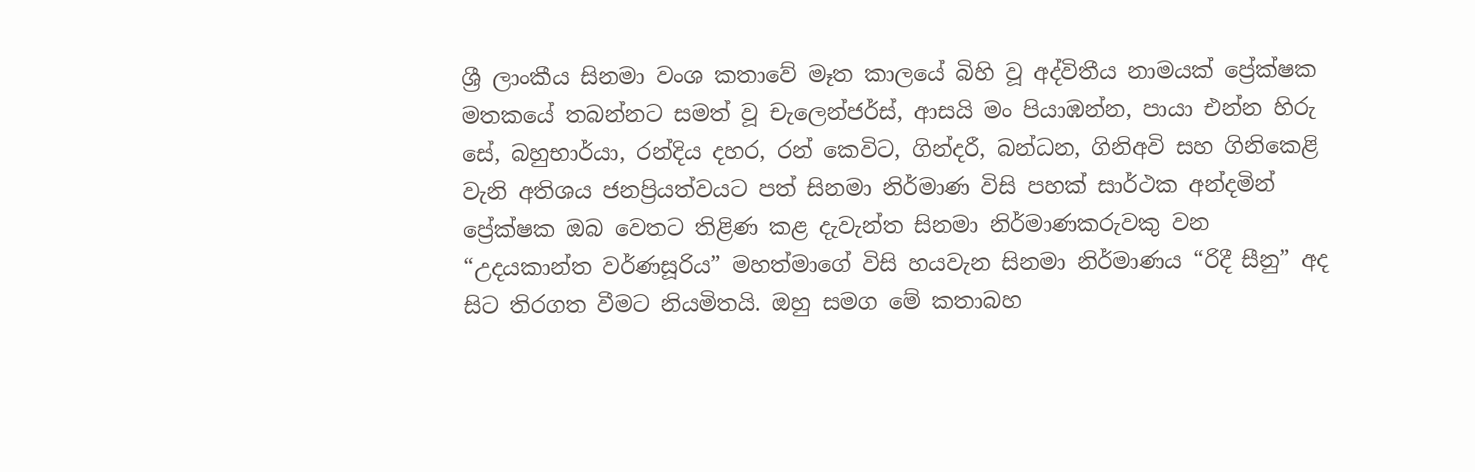ශ්‍රී ලාංකීය සිනමා වංශ කතාවේ මෑත කාලයේ බිහි වූ අද්විතීය නාමයක් ප්‍රේක්ෂක මතකයේ තබන්නට සමත් වූ චැලෙන්ජර්ස්, ආසයි මං පියාඹන්න, පායා එන්න හිරු සේ, බහුභාර්යා, රන්දිය දහර, රන් කෙවිට, ගින්දරී, බන්ධන, ගිනිඅවි සහ ගිනිකෙළි වැනි අතිශය ජනප්‍රියත්වයට පත් සිනමා නිර්මාණ විසි පහක් සාර්ථක අන්දමින් ප්‍රේක්ෂක ඔබ වෙතට තිළිණ කළ දැවැන්ත සිනමා නිර්මාණකරුවකු වන “උදයකාන්ත වර්ණසූරිය” මහත්මාගේ විසි හයවැන සිනමා නිර්මාණය “රිදී සීනු” අද සිට තිරගත වීමට නියමිතයි. ඔහු සමග මේ කතාබහ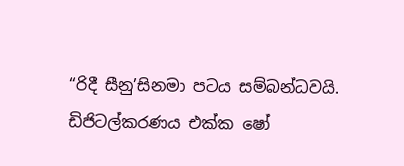“රිදී සීනු’සිනමා පටය සම්බන්ධවයි.
ඩිජිටල්කරණය එක්ක ෂෝ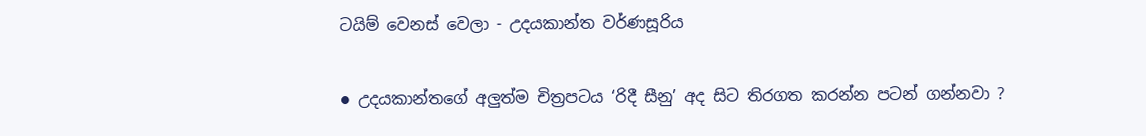ටයිම් වෙනස් වෙලා - උදයකාන්ත වර්ණසූරිය

● උදයකාන්තගේ අලුත්ම චිත්‍රපටය ‘රිදී සීනු’ අද සිට තිරගත කරන්න පටන් ගන්නවා ?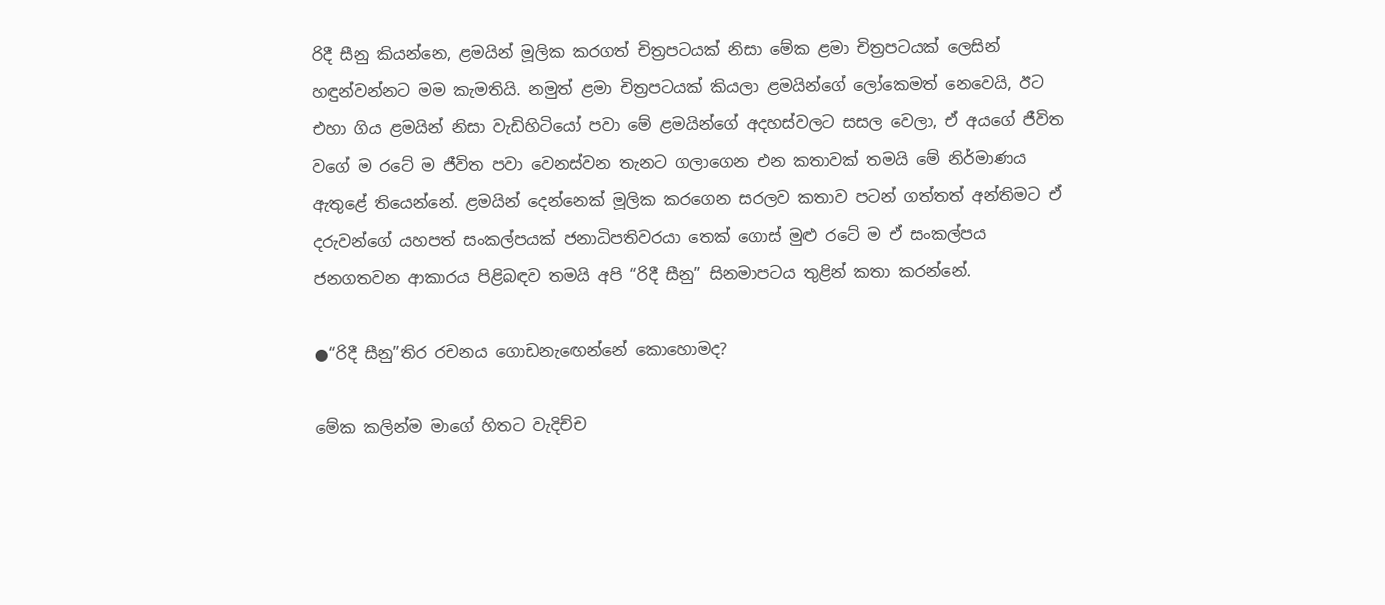රිදී සීනු කියන්නෙ, ළමයින් මූලික කරගත් චිත්‍රපටයක් නිසා මේක ළමා චිත්‍රපටයක් ලෙසින් හඳුන්වන්නට මම කැමතියි. නමුත් ළමා චිත්‍රපටයක් කියලා ළමයින්ගේ ලෝකෙමත් නෙවෙයි, ඊට එහා ගිය ළමයින් නිසා වැඩිහිටියෝ පවා මේ ළමයින්ගේ අදහස්වලට සසල වෙලා, ඒ අයගේ ජීවිත වගේ ම රටේ ම ජීවිත පවා වෙනස්වන තැනට ගලාගෙන එන කතාවක් තමයි මේ නිර්මාණය ඇතුළේ තියෙන්නේ. ළමයින් දෙන්නෙක් මූලික කරගෙන සරලව කතාව පටන් ගත්තත් අන්තිමට ඒ දරුවන්ගේ යහපත් සංකල්පයක් ජනාධිපතිවරයා තෙක් ගොස් මුළු රටේ ම ඒ සංකල්පය ජනගතවන ආකාරය පිළිබඳව තමයි අපි “රිදී සීනු” සිනමාපටය තුළින් කතා කරන්නේ.

●“රිදී සීනු”තිර රචනය ගොඩනැඟෙන්නේ කොහොමද?

මේක කලින්ම මාගේ හිතට වැදිච්ච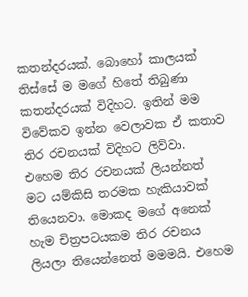කතන්දරයක්. බොහෝ කාලයක් තිස්සේ ම මගේ හිතේ තිබුණා කතන්දරයක් විදිහට. ඉතින් මම විවේකව ඉන්න වෙලාවක ඒ කතාව තිර රචනයක් විදිහට ලිව්වා. එහෙම තිර රචනයක් ලියන්නත් මට යම්කිසි තරමක හැකියාවක් තියෙනවා. මොකද මගේ අනෙක් හැම චිත්‍රපටයකම තිර රචනය ලියලා තියෙන්නෙත් මමමයි. එහෙම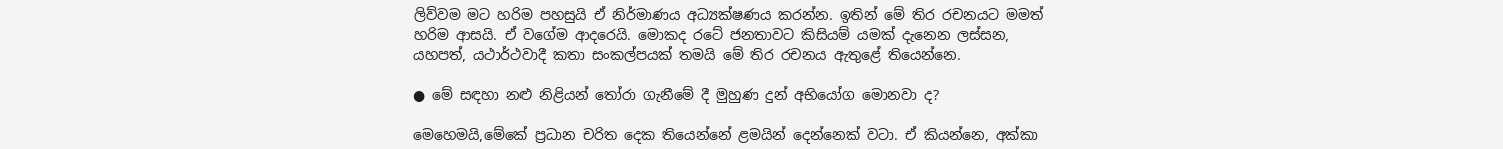ලිව්වම මට හරිම පහසුයි ඒ නිර්මාණය අධ්‍යක්ෂණය කරන්න. ඉතින් මේ තිර රචනයට මමත් හරිම ආසයි. ඒ වගේම ආදරෙයි. මොකද රටේ ජනතාවට කිසියම් යමක් දැනෙන ලස්සන, යහපත්, යථාර්ථවාදී කතා සංකල්පයක් තමයි මේ තිර රචනය ඇතුළේ තියෙන්නෙ.

● මේ සඳහා නළු නිළියන් තෝරා ගැනීමේ දී මුහුණ දුන් අභියෝග මොනවා ද?

මෙහෙමයි,මේකේ ප්‍රධාන චරිත දෙක තියෙන්නේ ළමයින් දෙන්නෙක් වටා. ඒ කියන්නෙ, අක්කා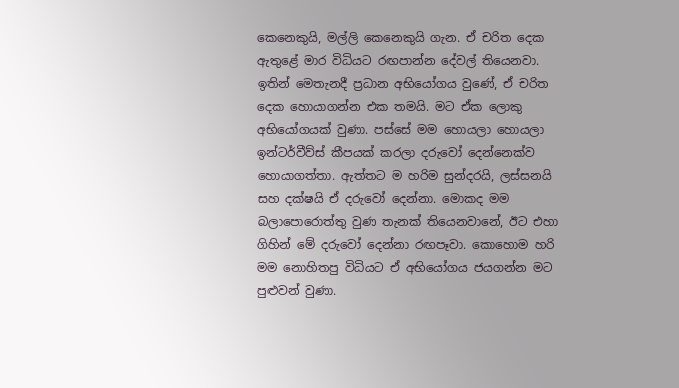කෙනෙකුයි, මල්ලි කෙනෙකුයි ගැන. ඒ චරිත දෙක ඇතුළේ මාර විධියට රඟපාන්න දේවල් තියෙනවා. ඉතින් මෙතැනදී ප්‍රධාන අභියෝගය වුණේ, ඒ චරිත දෙක හොයාගන්න එක තමයි. මට ඒක ලොකු අභියෝගයක් වුණා. පස්සේ මම හොයලා හොයලා ඉන්ටර්වීව්ස් කීපයක් කරලා දරුවෝ දෙන්නෙක්ව හොයාගත්තා. ඇත්තට ම හරිම සුන්දරයි, ලස්සනයි සහ දක්ෂයි ඒ දරුවෝ දෙන්නා. මොකද මම බලාපොරොත්තු වුණ තැනක් තියෙනවානේ, ඊට එහා ගිහින් මේ දරුවෝ දෙන්නා රඟපෑවා. කොහොම හරි මම නොහිතපු විධියට ඒ අභියෝගය ජයගන්න මට පුළුවන් වුණා.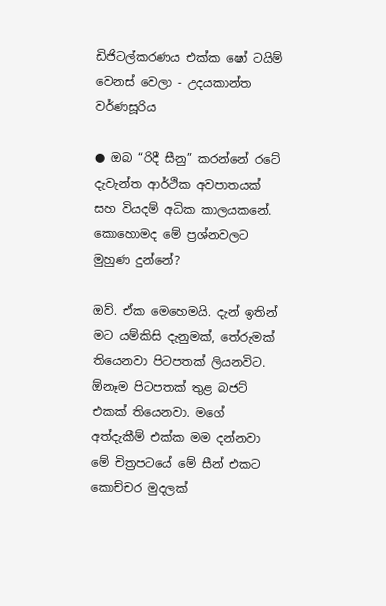ඩිජිටල්කරණය එක්ක ෂෝ ටයිම් වෙනස් වෙලා - උදයකාන්ත වර්ණසූරිය

● ඔබ “රිදී සීනු” කරන්නේ රටේ දැවැන්ත ආර්ථික අවපාතයක් සහ වියදම් අධික කාලයකනේ. කොහොමද මේ ප්‍රශ්නවලට මුහුණ දුන්නේ?

ඔව්. ඒක මෙහෙමයි. දැන් ඉතින් මට යම්කිසි දැනුමක්, තේරුමක් තියෙනවා පිටපතක් ලියනවිට. ඕනෑම පිටපතක් තුළ බජට් එකක් තියෙනවා. මගේ අත්දැකීම් එක්ක මම දන්නවා මේ චිත්‍රපටයේ මේ සීන් එකට කොච්චර මුදලක්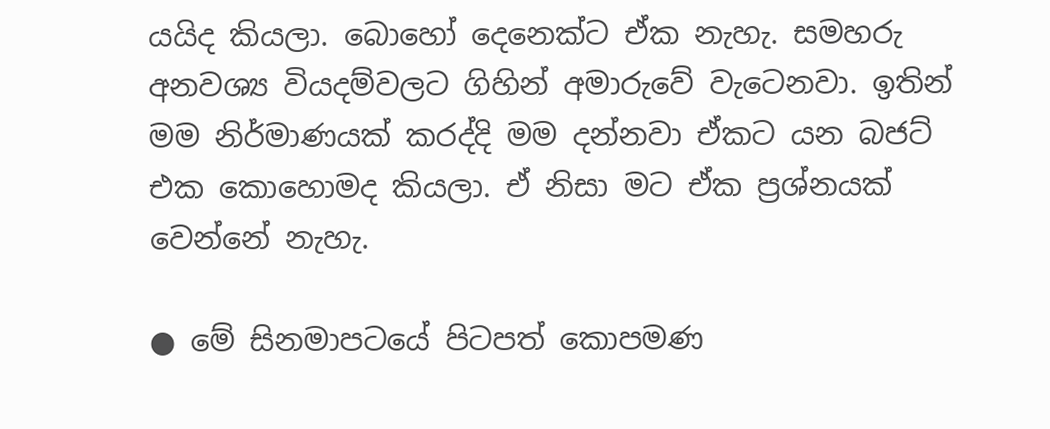යයිද කියලා. බොහෝ දෙනෙක්ට ඒක නැහැ. සමහරු අනවශ්‍ය වියදම්වලට ගිහින් අමාරුවේ වැටෙනවා. ඉතින් මම නිර්මාණයක් කරද්දි මම දන්නවා ඒකට යන බජට් එක කොහොමද කියලා. ඒ නිසා මට ඒක ප්‍රශ්නයක් වෙන්නේ නැහැ.

● මේ සිනමාපටයේ පිටපත් කොපමණ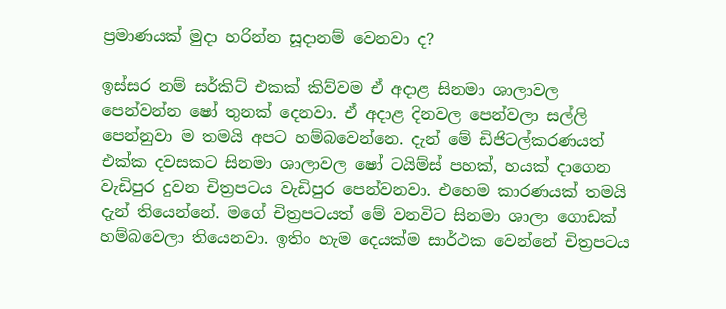ප්‍රමාණයක් මුදා හරින්න සූදානම් වෙනවා ද?

ඉස්සර නම් සර්කිට් එකක් කිව්වම ඒ අදාළ සිනමා ශාලාවල පෙන්වන්න ෂෝ තුනක් දෙනවා. ඒ අදාළ දිනවල පෙන්වලා සල්ලි පෙන්නුවා ම තමයි අපට හම්බවෙන්නෙ. දැන් මේ ඩිජිටල්කරණයත් එක්ක දවසකට සිනමා ශාලාවල ෂෝ ටයිම්ස් පහක්, හයක් දාගෙන වැඩිපුර දුවන චිත්‍රපටය වැඩිපුර පෙන්වනවා. එහෙම කාරණයක් තමයි දැන් තියෙන්නේ. මගේ චිත්‍රපටයත් මේ වනවිට සිනමා ශාලා ගොඩක් හම්බවෙලා තියෙනවා. ඉතිං හැම දෙයක්ම සාර්ථක වෙන්නේ චිත්‍රපටය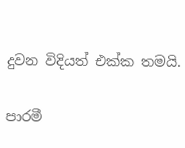දුවන විදියත් එක්ක තමයි.

පාරමී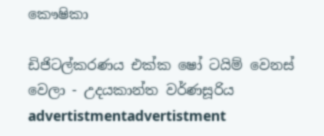කෞෂිකා

ඩිජිටල්කරණය එක්ක ෂෝ ටයිම් වෙනස් වෙලා - උදයකාන්ත වර්ණසූරිය
advertistmentadvertistment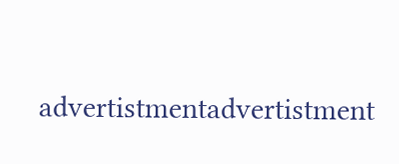advertistmentadvertistment